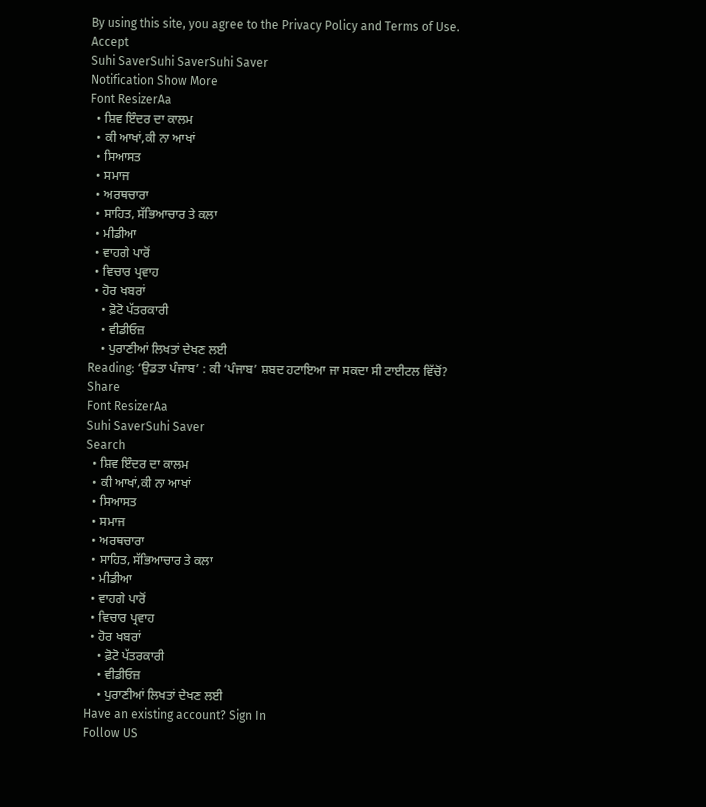By using this site, you agree to the Privacy Policy and Terms of Use.
Accept
Suhi SaverSuhi SaverSuhi Saver
Notification Show More
Font ResizerAa
  • ਸ਼ਿਵ ਇੰਦਰ ਦਾ ਕਾਲਮ
  • ਕੀ ਆਖਾਂ,ਕੀ ਨਾ ਆਖਾਂ
  • ਸਿਆਸਤ
  • ਸਮਾਜ
  • ਅਰਥਚਾਰਾ
  • ਸਾਹਿਤ, ਸੱਭਿਆਚਾਰ ਤੇ ਕਲਾ
  • ਮੀਡੀਆ
  • ਵਾਹਗੇ ਪਾਰੋਂ
  • ਵਿਚਾਰ ਪ੍ਰਵਾਹ
  • ਹੋਰ ਖਬਰਾਂ
    • ਫ਼ੋਟੋ ਪੱਤਰਕਾਰੀ
    • ਵੀਡੀਓਜ਼
    • ਪੁਰਾਣੀਆਂ ਲਿਖਤਾਂ ਦੇਖਣ ਲਈ
Reading: ‘ਉਡਤਾ ਪੰਜਾਬ’ : ਕੀ ‘ਪੰਜਾਬ’ ਸ਼ਬਦ ਹਟਾਇਆ ਜਾ ਸਕਦਾ ਸੀ ਟਾਈਟਲ ਵਿੱਚੋਂ?
Share
Font ResizerAa
Suhi SaverSuhi Saver
Search
  • ਸ਼ਿਵ ਇੰਦਰ ਦਾ ਕਾਲਮ
  • ਕੀ ਆਖਾਂ,ਕੀ ਨਾ ਆਖਾਂ
  • ਸਿਆਸਤ
  • ਸਮਾਜ
  • ਅਰਥਚਾਰਾ
  • ਸਾਹਿਤ, ਸੱਭਿਆਚਾਰ ਤੇ ਕਲਾ
  • ਮੀਡੀਆ
  • ਵਾਹਗੇ ਪਾਰੋਂ
  • ਵਿਚਾਰ ਪ੍ਰਵਾਹ
  • ਹੋਰ ਖਬਰਾਂ
    • ਫ਼ੋਟੋ ਪੱਤਰਕਾਰੀ
    • ਵੀਡੀਓਜ਼
    • ਪੁਰਾਣੀਆਂ ਲਿਖਤਾਂ ਦੇਖਣ ਲਈ
Have an existing account? Sign In
Follow US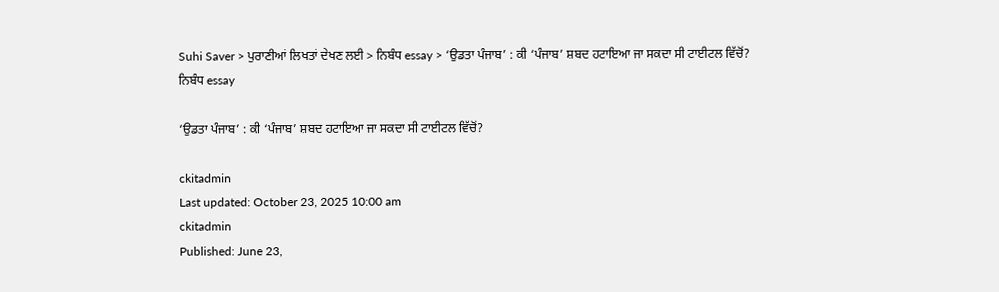Suhi Saver > ਪੁਰਾਣੀਆਂ ਲਿਖਤਾਂ ਦੇਖਣ ਲਈ > ਨਿਬੰਧ essay > ‘ਉਡਤਾ ਪੰਜਾਬ’ : ਕੀ ‘ਪੰਜਾਬ’ ਸ਼ਬਦ ਹਟਾਇਆ ਜਾ ਸਕਦਾ ਸੀ ਟਾਈਟਲ ਵਿੱਚੋਂ?
ਨਿਬੰਧ essay

‘ਉਡਤਾ ਪੰਜਾਬ’ : ਕੀ ‘ਪੰਜਾਬ’ ਸ਼ਬਦ ਹਟਾਇਆ ਜਾ ਸਕਦਾ ਸੀ ਟਾਈਟਲ ਵਿੱਚੋਂ?

ckitadmin
Last updated: October 23, 2025 10:00 am
ckitadmin
Published: June 23,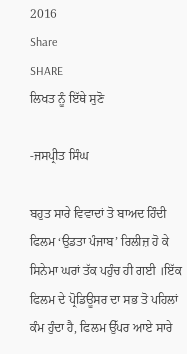2016
Share
SHARE
ਲਿਖਤ ਨੂੰ ਇੱਥੇ ਸੁਣੋ

-ਜਸਪ੍ਰੀਤ ਸਿੰਘ

ਬਹੁਤ ਸਾਰੇ ਵਿਵਾਦਾਂ ਤੋ ਬਾਅਦ ਹਿੰਦੀ ਫਿਲਮ ‘ਉਡਤਾ ਪੰਜਾਬ’ ਰਿਲੀਜ਼ ਹੋ ਕੇ ਸਿਨੇਮਾ ਘਰਾਂ ਤੱਕ ਪਹੁੰਚ ਹੀ ਗਈ ।ਇੱਕ ਫਿਲਮ ਦੇ ਪ੍ਰੋਡਿਊਸਰ ਦਾ ਸਭ ਤੋ ਪਹਿਲਾਂ ਕੰਮ ਹੁੰਦਾ ਹੈ, ਫਿਲਮ ਉੱਪਰ ਆਏ ਸਾਰੇ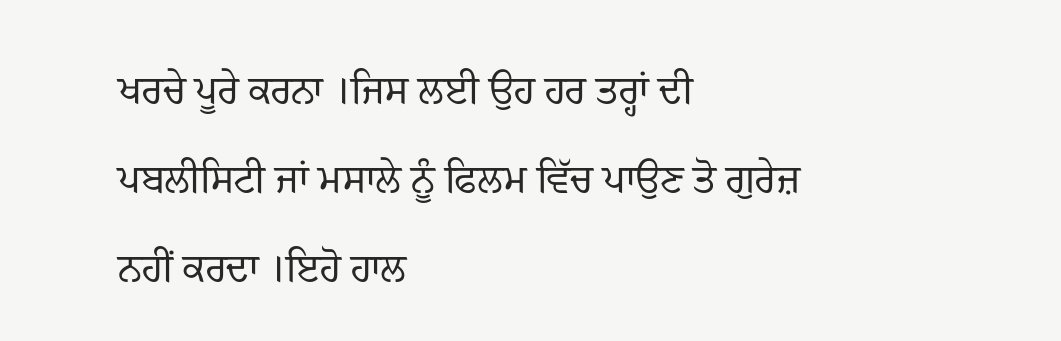ਖਰਚੇ ਪੂਰੇ ਕਰਨਾ ।ਜਿਸ ਲਈ ਉਹ ਹਰ ਤਰ੍ਹਾਂ ਦੀ ਪਬਲੀਸਿਟੀ ਜਾਂ ਮਸਾਲੇ ਨੂੰ ਫਿਲਮ ਵਿੱਚ ਪਾਉਣ ਤੋ ਗੁਰੇਜ਼ ਨਹੀਂ ਕਰਦਾ ।ਇਹੋ ਹਾਲ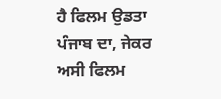ਹੈ ਫਿਲਮ ਉਡਤਾ ਪੰਜਾਬ ਦਾ, ਜੇਕਰ ਅਸੀ ਫਿਲਮ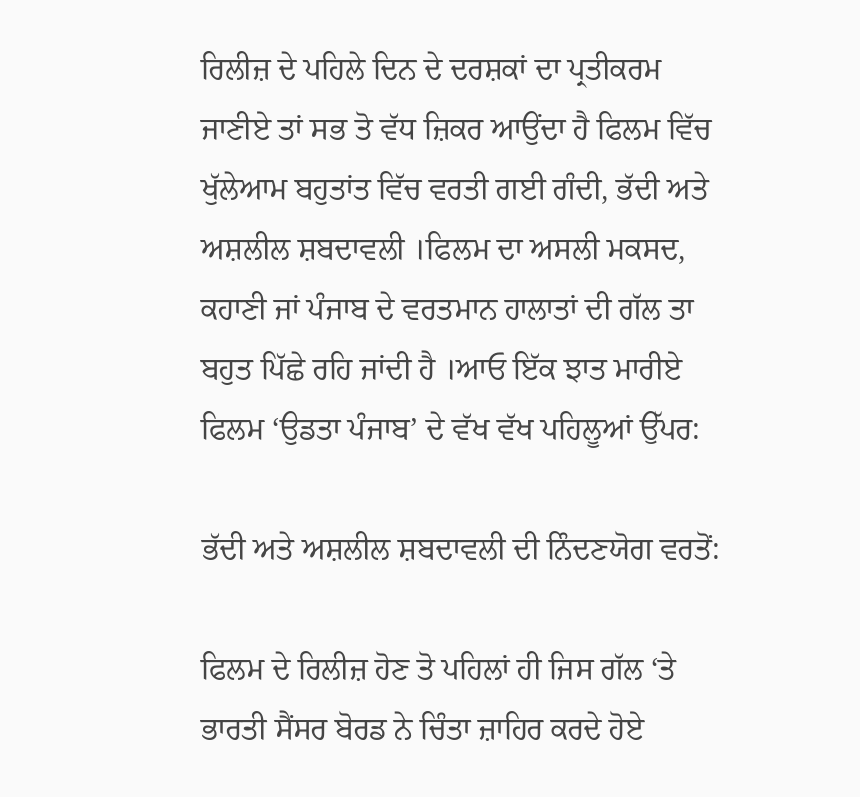ਰਿਲੀਜ਼ ਦੇ ਪਹਿਲੇ ਦਿਨ ਦੇ ਦਰਸ਼ਕਾਂ ਦਾ ਪ੍ਰਤੀਕਰਮ ਜਾਣੀਏ ਤਾਂ ਸਭ ਤੋ ਵੱਧ ਜ਼ਿਕਰ ਆਉਂਦਾ ਹੈ ਫਿਲਮ ਵਿੱਚ ਖੁੱਲੇਆਮ ਬਹੁਤਾਂਤ ਵਿੱਚ ਵਰਤੀ ਗਈ ਗੰਦੀ, ਭੱਦੀ ਅਤੇ ਅਸ਼ਲੀਲ ਸ਼ਬਦਾਵਲੀ ।ਫਿਲਮ ਦਾ ਅਸਲੀ ਮਕਸਦ, ਕਹਾਣੀ ਜਾਂ ਪੰਜਾਬ ਦੇ ਵਰਤਮਾਨ ਹਾਲਾਤਾਂ ਦੀ ਗੱਲ ਤਾ ਬਹੁਤ ਪਿੱਛੇ ਰਹਿ ਜਾਂਦੀ ਹੈ ।ਆਓ ਇੱਕ ਝਾਤ ਮਾਰੀਏ ਫਿਲਮ ‘ਉਡਤਾ ਪੰਜਾਬ’ ਦੇ ਵੱਖ ਵੱਖ ਪਹਿਲੂਆਂ ਉੱਪਰ:

ਭੱਦੀ ਅਤੇ ਅਸ਼ਲੀਲ ਸ਼ਬਦਾਵਲੀ ਦੀ ਨਿੰਦਣਯੋਗ ਵਰਤੋਂ:

ਫਿਲਮ ਦੇ ਰਿਲੀਜ਼ ਹੋਣ ਤੋ ਪਹਿਲਾਂ ਹੀ ਜਿਸ ਗੱਲ ‘ਤੇ ਭਾਰਤੀ ਸੈਂਸਰ ਬੋਰਡ ਨੇ ਚਿੰਤਾ ਜ਼ਾਹਿਰ ਕਰਦੇ ਹੋਏ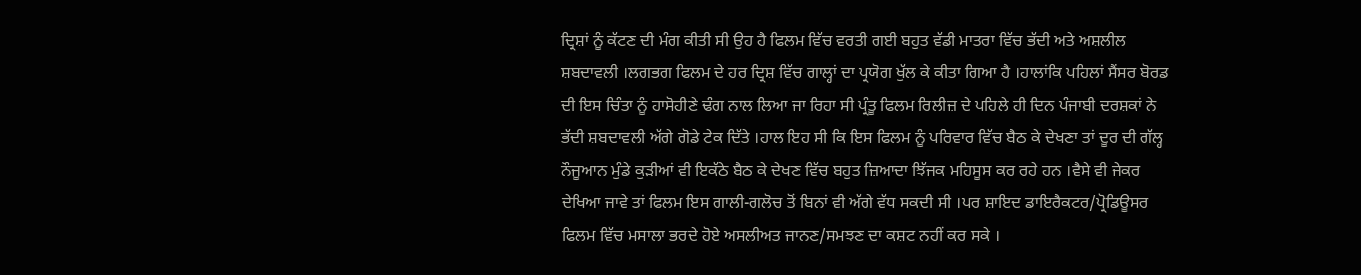ਦ੍ਰਿਸ਼ਾਂ ਨੂੰ ਕੱਟਣ ਦੀ ਮੰਗ ਕੀਤੀ ਸੀ ਉਹ ਹੈ ਫਿਲਮ ਵਿੱਚ ਵਰਤੀ ਗਈ ਬਹੁਤ ਵੱਡੀ ਮਾਤਰਾ ਵਿੱਚ ਭੱਦੀ ਅਤੇ ਅਸ਼ਲੀਲ ਸ਼ਬਦਾਵਲੀ ।ਲਗਭਗ ਫਿਲਮ ਦੇ ਹਰ ਦ੍ਰਿਸ਼ ਵਿੱਚ ਗਾਲ੍ਹਾਂ ਦਾ ਪ੍ਰਯੋਗ ਖੁੱਲ ਕੇ ਕੀਤਾ ਗਿਆ ਹੈ ।ਹਾਲਾਂਕਿ ਪਹਿਲਾਂ ਸੈਂਸਰ ਬੋਰਡ ਦੀ ਇਸ ਚਿੰਤਾ ਨੂੰ ਹਾਸੋਹੀਣੇ ਢੰਗ ਨਾਲ ਲਿਆ ਜਾ ਰਿਹਾ ਸੀ ਪ੍ਰੰਤੂ ਫਿਲਮ ਰਿਲੀਜ਼ ਦੇ ਪਹਿਲੇ ਹੀ ਦਿਨ ਪੰਜਾਬੀ ਦਰਸ਼ਕਾਂ ਨੇ ਭੱਦੀ ਸ਼ਬਦਾਵਲੀ ਅੱਗੇ ਗੋਡੇ ਟੇਕ ਦਿੱਤੇ ।ਹਾਲ ਇਹ ਸੀ ਕਿ ਇਸ ਫਿਲਮ ਨੂੰ ਪਰਿਵਾਰ ਵਿੱਚ ਬੈਠ ਕੇ ਦੇਖਣਾ ਤਾਂ ਦੂਰ ਦੀ ਗੱਲ੍ਹ ਨੌਜੂਆਨ ਮੁੰਡੇ ਕੁੜੀਆਂ ਵੀ ਇਕੱਠੇ ਬੈਠ ਕੇ ਦੇਖਣ ਵਿੱਚ ਬਹੁਤ ਜ਼ਿਆਦਾ ਝਿੱਜਕ ਮਹਿਸੂਸ ਕਰ ਰਹੇ ਹਨ ।ਵੈਸੇ ਵੀ ਜੇਕਰ ਦੇਖਿਆ ਜਾਵੇ ਤਾਂ ਫਿਲਮ ਇਸ ਗਾਲੀ-ਗਲੋਚ ਤੋਂ ਬਿਨਾਂ ਵੀ ਅੱਗੇ ਵੱਧ ਸਕਦੀ ਸੀ ।ਪਰ ਸ਼ਾਇਦ ਡਾਇਰੈਕਟਰ/ਪ੍ਰੋਡਿਊਸਰ ਫਿਲਮ ਵਿੱਚ ਮਸਾਲਾ ਭਰਦੇ ਹੋਏ ਅਸਲੀਅਤ ਜਾਨਣ/ਸਮਝਣ ਦਾ ਕਸ਼ਟ ਨਹੀਂ ਕਰ ਸਕੇ ।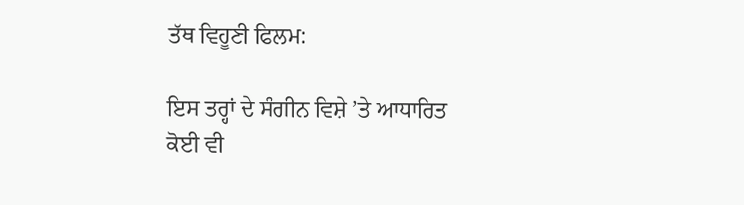ਤੱਥ ਵਿਹੂਣੀ ਫਿਲਮ:

ਇਸ ਤਰ੍ਹਾਂ ਦੇ ਸੰਗੀਨ ਵਿਸ਼ੇ ’ਤੇ ਆਧਾਰਿਤ ਕੋਈ ਵੀ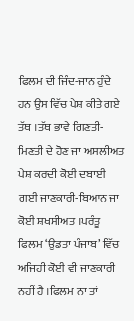ਫਿਲਮ ਦੀ ਜਿੰਦ-ਜਾਨ ਹੁੰਦੇ ਹਨ ਉਸ ਵਿੱਚ ਪੇਸ਼ ਕੀਤੇ ਗਏ ਤੱਥ ।ਤੱਥ ਭਾਵੇ ਗਿਣਤੀ-ਮਿਣਤੀ ਦੇ ਹੋਣ ਜਾ ਅਸਲੀਅਤ ਪੇਸ਼ ਕਰਦੀ ਕੋਈ ਦਬਾਈ ਗਈ ਜਾਣਕਾਰੀ-ਬਿਆਨ ਜਾ ਕੋਈ ਸ਼ਖਸੀਅਤ ।ਪਰੰਤੂ ਫਿਲਮ ‘ਉਡਤਾ ਪੰਜਾਬ’ ਵਿੱਚ ਅਜਿਹੀ ਕੋਈ ਵੀ ਜਾਣਕਾਰੀ ਨਹੀਂ ਹੈ ।ਫਿਲਮ ਨਾ ਤਾਂ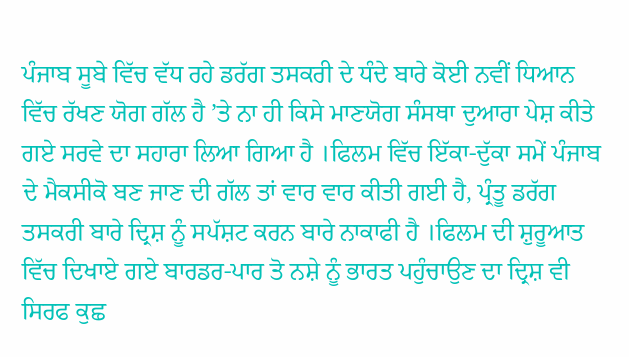ਪੰਜਾਬ ਸੂਬੇ ਵਿੱਚ ਵੱਧ ਰਹੇ ਡਰੱਗ ਤਸਕਰੀ ਦੇ ਧੰਦੇ ਬਾਰੇ ਕੋਈ ਨਵੀਂ ਧਿਆਨ ਵਿੱਚ ਰੱਖਣ ਯੋਗ ਗੱਲ ਹੈ ’ਤੇ ਨਾ ਹੀ ਕਿਸੇ ਮਾਣਯੋਗ ਸੰਸਥਾ ਦੁਆਰਾ ਪੇਸ਼ ਕੀਤੇ ਗਏ ਸਰਵੇ ਦਾ ਸਹਾਰਾ ਲਿਆ ਗਿਆ ਹੈ ।ਫਿਲਮ ਵਿੱਚ ਇੱਕਾ-ਦੁੱਕਾ ਸਮੇਂ ਪੰਜਾਬ ਦੇ ਮੈਕਸੀਕੋ ਬਣ ਜਾਣ ਦੀ ਗੱਲ ਤਾਂ ਵਾਰ ਵਾਰ ਕੀਤੀ ਗਈ ਹੈ, ਪ੍ਰੰਤੂ ਡਰੱਗ ਤਸਕਰੀ ਬਾਰੇ ਦ੍ਰਿਸ਼ ਨੂੰ ਸਪੱਸ਼ਟ ਕਰਨ ਬਾਰੇ ਨਾਕਾਫੀ ਹੈ ।ਫਿਲਮ ਦੀ ਸ਼ੁਰੂਆਤ ਵਿੱਚ ਦਿਖਾਏ ਗਏ ਬਾਰਡਰ-ਪਾਰ ਤੋ ਨਸ਼ੇ ਨੂੰ ਭਾਰਤ ਪਹੁੰਚਾਉਣ ਦਾ ਦ੍ਰਿਸ਼ ਵੀ ਸਿਰਫ ਕੁਛ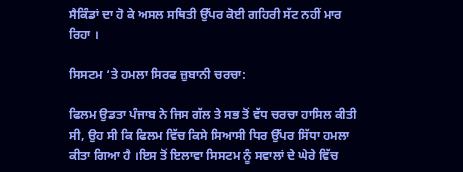ਸੈਕਿੰਡਾਂ ਦਾ ਹੋ ਕੇ ਅਸਲ ਸਥਿਤੀ ਉੱਪਰ ਕੋਈ ਗਹਿਰੀ ਸੱਟ ਨਹੀਂ ਮਾਰ ਰਿਹਾ ।

ਸਿਸਟਮ ‘ਤੇ ਹਮਲਾ ਸਿਰਫ ਜ਼ੁਬਾਨੀ ਚਰਚਾ:

ਫਿਲਮ ਉਡਤਾ ਪੰਜਾਬ ਨੇ ਜਿਸ ਗੱਲ ਤੇ ਸਭ ਤੋਂ ਵੱਧ ਚਰਚਾ ਹਾਸਿਲ ਕੀਤੀ ਸੀ, ਉਹ ਸੀ ਕਿ ਫਿਲਮ ਵਿੱਚ ਕਿਸੇ ਸਿਆਸੀ ਧਿਰ ਉੱਪਰ ਸਿੱਧਾ ਹਮਲਾ ਕੀਤਾ ਗਿਆ ਹੈ ।ਇਸ ਤੋਂ ਇਲਾਵਾ ਸਿਸਟਮ ਨੂੰ ਸਵਾਲਾਂ ਦੇ ਘੇਰੇ ਵਿੱਚ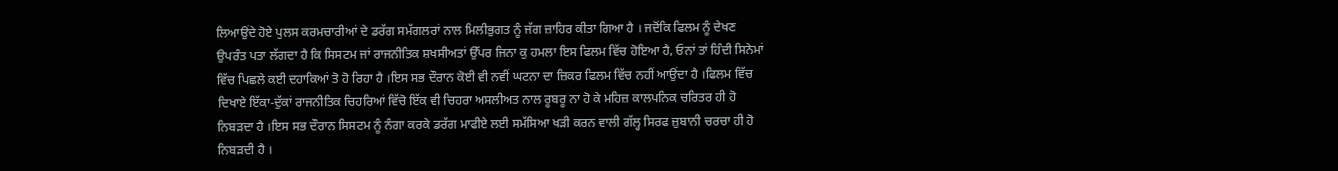ਲਿਆਉਂਦੇ ਹੋਏ ਪੁਲਸ ਕਰਮਚਾਰੀਆਂ ਦੇ ਡਰੱਗ ਸਮੱਗਲਰਾਂ ਨਾਲ ਮਿਲੀਭੁਗਤ ਨੂੰ ਜੱਗ ਜ਼ਾਹਿਰ ਕੀਤਾ ਗਿਆ ਹੈ । ਜਦੋਂਕਿ ਫਿਲਮ ਨੂੰ ਦੇਖਣ ਉਪਰੰਤ ਪਤਾ ਲੱਗਦਾ ਹੈ ਕਿ ਸਿਸਟਮ ਜਾਂ ਰਾਜਨੀਤਿਕ ਸ਼ਖਸੀਅਤਾਂ ਉੱਪਰ ਜਿਨਾ ਕੁ ਹਮਲਾ ਇਸ ਫਿਲਮ ਵਿੱਚ ਹੋਇਆ ਹੈ, ਓਨਾਂ ਤਾਂ ਹਿੰਦੀ ਸਿਨੇਮਾਂ ਵਿੱਚ ਪਿਛਲੇ ਕਈ ਦਹਾਕਿਆਂ ਤੋ ਹੋ ਰਿਹਾ ਹੈ ।ਇਸ ਸਭ ਦੌਰਾਨ ਕੋਈ ਵੀ ਨਵੀਂ ਘਟਨਾ ਦਾ ਜ਼ਿਕਰ ਫਿਲਮ ਵਿੱਚ ਨਹੀਂ ਆਉਂਦਾ ਹੈ ।ਫਿਲਮ ਵਿੱਚ ਦਿਖਾਏ ਇੱਕਾ-ਦੁੱਕਾਂ ਰਾਜਨੀਤਿਕ ਚਿਹਰਿਆਂ ਵਿੱਚੋ ਇੱਕ ਵੀ ਚਿਹਰਾ ਅਸਲੀਅਤ ਨਾਲ ਰੂਬਰੂ ਨਾ ਹੋ ਕੇ ਮਹਿਜ਼ ਕਾਲਪਨਿਕ ਚਰਿਤਰ ਹੀ ਹੋ ਨਿਬੜਦਾ ਹੈ ।ਇਸ ਸਭ ਦੌਰਾਨ ਸਿਸਟਮ ਨੂੰ ਨੰਗਾ ਕਰਕੇ ਡਰੱਗ ਮਾਫੀਏ ਲਈ ਸਮੱਸਿਆ ਖੜੀ ਕਰਨ ਵਾਲੀ ਗੱਲ੍ਹ ਸਿਰਫ ਜ਼ੁਬਾਨੀ ਚਰਚਾ ਹੀ ਹੋ ਨਿਬੜਦੀ ਹੈ ।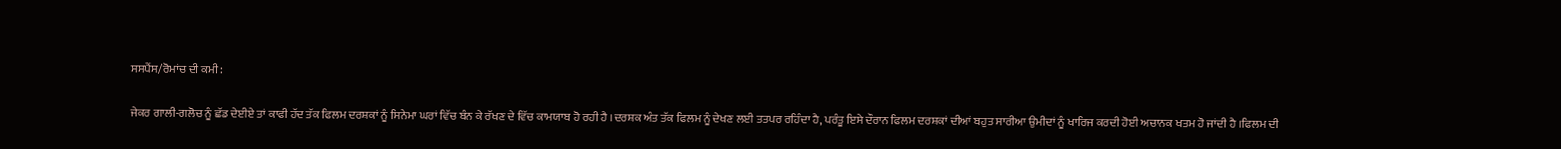ਸਸਪੈਂਸ/ਰੋਮਾਂਚ ਦੀ ਕਮੀ:

ਜੇਕਰ ਗਾਲੀ-ਗਲੋਚ ਨੂੰ ਛੱਡ ਦੇਈਏ ਤਾਂ ਕਾਫੀ ਹੱਦ ਤੱਕ ਫਿਲਮ ਦਰਸ਼ਕਾਂ ਨੂੰ ਸਿਨੇਮਾ ਘਰਾਂ ਵਿੱਚ ਬੰਨ ਕੇ ਰੱਖਣ ਦੇ ਵਿੱਚ ਕਾਮਯਾਬ ਹੋ ਰਹੀ ਹੈ ।ਦਰਸ਼ਕ ਅੰਤ ਤੱਕ ਫਿਲਮ ਨੂੰ ਦੇਖਣ ਲਈ ਤਤਪਰ ਰਹਿੰਦਾ ਹੈ, ਪਰੰਤੂ ਇਸੇ ਦੌਰਾਨ ਫਿਲਮ ਦਰਸ਼ਕਾਂ ਦੀਆਂ ਬਹੁਤ ਸਾਰੀਆ ਉਮੀਦਾਂ ਨੂੰ ਖਾਰਿਜ ਕਰਦੀ ਹੋਈ ਅਚਾਨਕ ਖਤਮ ਹੋ ਜਾਂਦੀ ਹੈ ।ਫਿਲਮ ਦੀ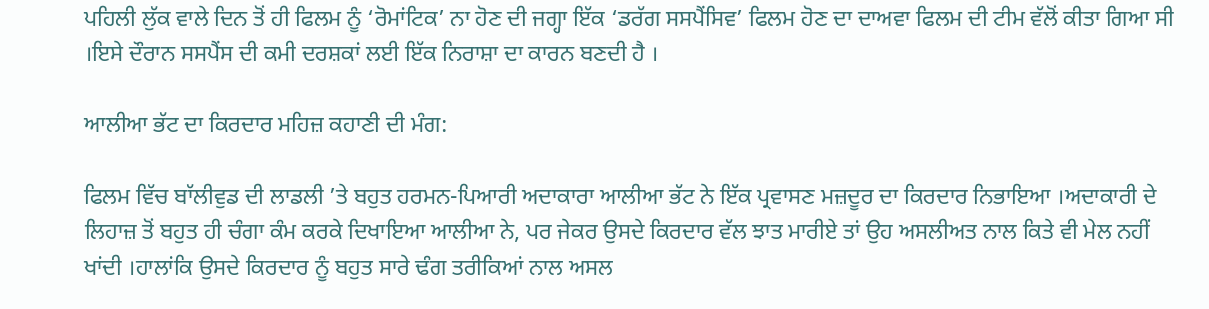ਪਹਿਲੀ ਲੁੱਕ ਵਾਲੇ ਦਿਨ ਤੋਂ ਹੀ ਫਿਲਮ ਨੂੰ ‘ਰੋਮਾਂਟਿਕ’ ਨਾ ਹੋਣ ਦੀ ਜਗ੍ਹਾ ਇੱਕ ‘ਡਰੱਗ ਸਸਪੈਂਸਿਵ’ ਫਿਲਮ ਹੋਣ ਦਾ ਦਾਅਵਾ ਫਿਲਮ ਦੀ ਟੀਮ ਵੱਲੋਂ ਕੀਤਾ ਗਿਆ ਸੀ ।ਇਸੇ ਦੌਰਾਨ ਸਸਪੈਂਸ ਦੀ ਕਮੀ ਦਰਸ਼ਕਾਂ ਲਈ ਇੱਕ ਨਿਰਾਸ਼ਾ ਦਾ ਕਾਰਨ ਬਣਦੀ ਹੈ ।

ਆਲੀਆ ਭੱਟ ਦਾ ਕਿਰਦਾਰ ਮਹਿਜ਼ ਕਹਾਣੀ ਦੀ ਮੰਗ:

ਫਿਲਮ ਵਿੱਚ ਬਾੱਲੀਵੁਡ ਦੀ ਲਾਡਲੀ ’ਤੇ ਬਹੁਤ ਹਰਮਨ-ਪਿਆਰੀ ਅਦਾਕਾਰਾ ਆਲੀਆ ਭੱਟ ਨੇ ਇੱਕ ਪ੍ਰਵਾਸਣ ਮਜ਼ਦੂਰ ਦਾ ਕਿਰਦਾਰ ਨਿਭਾਇਆ ।ਅਦਾਕਾਰੀ ਦੇ ਲਿਹਾਜ਼ ਤੋਂ ਬਹੁਤ ਹੀ ਚੰਗਾ ਕੰਮ ਕਰਕੇ ਦਿਖਾਇਆ ਆਲੀਆ ਨੇ, ਪਰ ਜੇਕਰ ਉਸਦੇ ਕਿਰਦਾਰ ਵੱਲ ਝਾਤ ਮਾਰੀਏ ਤਾਂ ਉਹ ਅਸਲੀਅਤ ਨਾਲ ਕਿਤੇ ਵੀ ਮੇਲ ਨਹੀਂ ਖਾਂਦੀ ।ਹਾਲਾਂਕਿ ਉਸਦੇ ਕਿਰਦਾਰ ਨੂੰ ਬਹੁਤ ਸਾਰੇ ਢੰਗ ਤਰੀਕਿਆਂ ਨਾਲ ਅਸਲ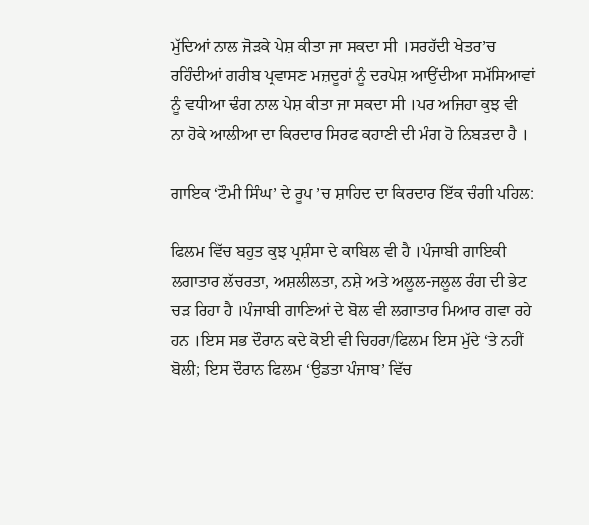ਮੁੱਦਿਆਂ ਨਾਲ ਜੋੜਕੇ ਪੇਸ਼ ਕੀਤਾ ਜਾ ਸਕਦਾ ਸੀ ।ਸਰਹੱਦੀ ਖੇਤਰ’ਚ ਰਹਿੰਦੀਆਂ ਗਰੀਬ ਪ੍ਰਵਾਸਣ ਮਜ਼ਦੂਰਾਂ ਨੂੰ ਦਰਪੇਸ਼ ਆਉਂਦੀਆ ਸਮੱਸਿਆਵਾਂ ਨੂੰ ਵਧੀਆ ਢੰਗ ਨਾਲ ਪੇਸ਼ ਕੀਤਾ ਜਾ ਸਕਦਾ ਸੀ ।ਪਰ ਅਜਿਹਾ ਕੁਝ ਵੀ ਨਾ ਹੋਕੇ ਆਲੀਆ ਦਾ ਕਿਰਦਾਰ ਸਿਰਫ ਕਹਾਣੀ ਦੀ ਮੰਗ ਹੋ ਨਿਬੜਦਾ ਹੈ ।

ਗਾਇਕ ‘ਟੌਮੀ ਸਿੰਘ’ ਦੇ ਰੂਪ ’ਚ ਸ਼ਾਹਿਦ ਦਾ ਕਿਰਦਾਰ ਇੱਕ ਚੰਗੀ ਪਹਿਲ:

ਫਿਲਮ ਵਿੱਚ ਬਹੁਤ ਕੁਝ ਪ੍ਰਸ਼ੰਸਾ ਦੇ ਕਾਬਿਲ ਵੀ ਹੈ ।ਪੰਜਾਬੀ ਗਾਇਕੀ ਲਗਾਤਾਰ ਲੱਚਰਤਾ, ਅਸ਼ਲੀਲਤਾ, ਨਸ਼ੇ ਅਤੇ ਅਲੂਲ-ਜਲੂਲ ਰੰਗ ਦੀ ਭੇਟ ਚੜ ਰਿਹਾ ਹੈ ।ਪੰਜਾਬੀ ਗਾਣਿਆਂ ਦੇ ਬੋਲ ਵੀ ਲਗਾਤਾਰ ਮਿਆਰ ਗਵਾ ਰਹੇ ਹਨ ।ਇਸ ਸਭ ਦੌਰਾਨ ਕਦੇ ਕੋਈ ਵੀ ਚਿਹਰਾ/ਫਿਲਮ ਇਸ ਮੁੱਦੇ ‘ਤੇ ਨਹੀਂ ਬੋਲੀ; ਇਸ ਦੌਰਾਨ ਫਿਲਮ ‘ਉਡਤਾ ਪੰਜਾਬ’ ਵਿੱਚ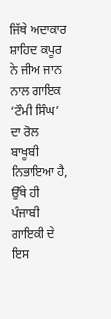ਜਿੱਥੇ ਅਦਾਕਾਰ ਸ਼ਾਹਿਦ ਕਪੂਰ ਨੇ ਜੀਅ ਜਾਨ ਨਾਲ ਗਾਇਕ ‘ਟੌਮੀ ਸਿੰਘ’ ਦਾ ਰੋਲ ਬਾਖੂਬੀ ਨਿਭਾਇਆ ਹੈ, ਉੱਥੇ ਹੀ ਪੰਜਾਬੀ ਗਾਇਕੀ ਦੇ ਇਸ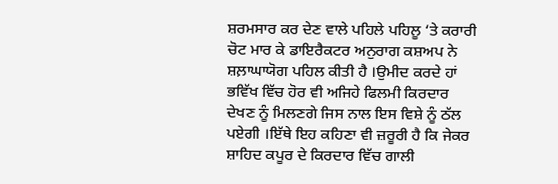ਸ਼ਰਮਸਾਰ ਕਰ ਦੇਣ ਵਾਲੇ ਪਹਿਲੇ ਪਹਿਲੂ ‘ਤੇ ਕਰਾਰੀ ਚੋਟ ਮਾਰ ਕੇ ਡਾਇਰੈਕਟਰ ਅਨੁਰਾਗ ਕਸ਼ਅਪ ਨੇ ਸ਼ਲ਼ਾਘਾਯੋਗ ਪਹਿਲ ਕੀਤੀ ਹੈ ।ਉਮੀਦ ਕਰਦੇ ਹਾਂ ਭਵਿੱਖ ਵਿੱਚ ਹੋਰ ਵੀ ਅਜਿਹੇ ਫਿਲਮੀ ਕਿਰਦਾਰ ਦੇਖਣ ਨੂੰ ਮਿਲਣਗੇ ਜਿਸ ਨਾਲ ਇਸ ਵਿਸ਼ੇ ਨੂੰ ਠੱਲ ਪਏਗੀ ।ਇੱਥੇ ਇਹ ਕਹਿਣਾ ਵੀ ਜ਼ਰੂਰੀ ਹੈ ਕਿ ਜੇਕਰ ਸ਼ਾਹਿਦ ਕਪੂਰ ਦੇ ਕਿਰਦਾਰ ਵਿੱਚ ਗਾਲੀ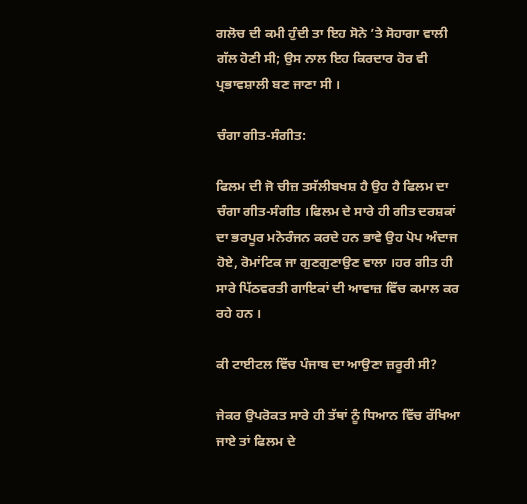ਗਲੋਚ ਦੀ ਕਮੀ ਹੁੰਦੀ ਤਾ ਇਹ ਸੋਨੇ ’ਤੇ ਸੋਹਾਗਾ ਵਾਲੀ ਗੱਲ ਹੋਣੀ ਸੀ; ਉਸ ਨਾਲ ਇਹ ਕਿਰਦਾਰ ਹੋਰ ਵੀ ਪ੍ਰਭਾਵਸ਼ਾਲੀ ਬਣ ਜਾਣਾ ਸੀ ।

ਚੰਗਾ ਗੀਤ-ਸੰਗੀਤ:

ਫਿਲਮ ਦੀ ਜੋ ਚੀਜ਼ ਤਸੱਲੀਬਖਸ਼ ਹੈ ਉਹ ਹੈ ਫਿਲਮ ਦਾ ਚੰਗਾ ਗੀਤ-ਸੰਗੀਤ ।ਫਿਲਮ ਦੇ ਸਾਰੇ ਹੀ ਗੀਤ ਦਰਸ਼ਕਾਂ ਦਾ ਭਰਪੂਰ ਮਨੋਰੰਜਨ ਕਰਦੇ ਹਨ ਭਾਵੇ ਉਹ ਪੋਪ ਅੰਦਾਜ ਹੋਏ, ਰੋਮਾਂਟਿਕ ਜਾ ਗੁਣਗੁਣਾਉਣ ਵਾਲਾ ।ਹਰ ਗੀਤ ਹੀ ਸਾਰੇ ਪਿੱਠਵਰਤੀ ਗਾਇਕਾਂ ਦੀ ਆਵਾਜ਼ ਵਿੱਚ ਕਮਾਲ ਕਰ ਰਹੇ ਹਨ ।

ਕੀ ਟਾਈਟਲ ਵਿੱਚ ਪੰਜਾਬ ਦਾ ਆਉਣਾ ਜ਼ਰੂਰੀ ਸੀ?

ਜੇਕਰ ਉਪਰੋਕਤ ਸਾਰੇ ਹੀ ਤੱਥਾਂ ਨੂੰ ਧਿਆਨ ਵਿੱਚ ਰੱਖਿਆ ਜਾਏ ਤਾਂ ਫਿਲਮ ਦੇ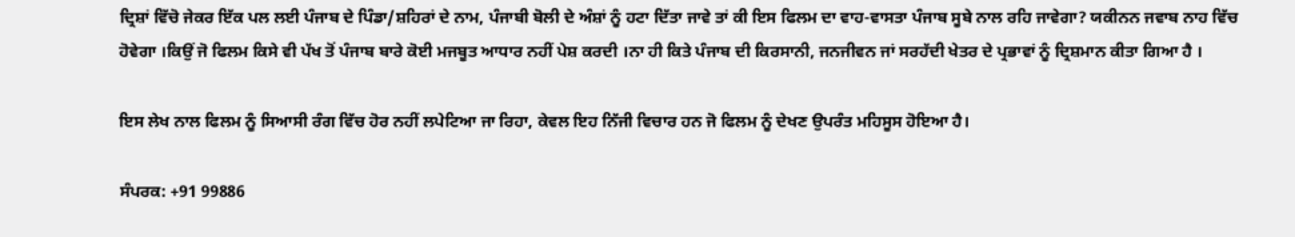ਦ੍ਰਿਸ਼ਾਂ ਵਿੱਚੋ ਜੇਕਰ ਇੱਕ ਪਲ ਲਈ ਪੰਜਾਬ ਦੇ ਪਿੰਡਾ/ਸ਼ਹਿਰਾਂ ਦੇ ਨਾਮ, ਪੰਜਾਬੀ ਬੋਲੀ ਦੇ ਅੰਸ਼ਾਂ ਨੂੰ ਹਟਾ ਦਿੱਤਾ ਜਾਵੇ ਤਾਂ ਕੀ ਇਸ ਫਿਲਮ ਦਾ ਵਾਹ-ਵਾਸਤਾ ਪੰਜਾਬ ਸੂਬੇ ਨਾਲ ਰਹਿ ਜਾਵੇਗਾ? ਯਕੀਨਨ ਜਵਾਬ ਨਾਹ ਵਿੱਚ ਹੋਵੇਗਾ ।ਕਿਉਂ ਜੋ ਫਿਲਮ ਕਿਸੇ ਵੀ ਪੱਖ ਤੋਂ ਪੰਜਾਬ ਬਾਰੇ ਕੋਈ ਮਜਬੂਤ ਆਧਾਰ ਨਹੀਂ ਪੇਸ਼ ਕਰਦੀ ।ਨਾ ਹੀ ਕਿਤੇ ਪੰਜਾਬ ਦੀ ਕਿਰਸਾਨੀ, ਜਨਜੀਵਨ ਜਾਂ ਸਰਹੱਦੀ ਖੇਤਰ ਦੇ ਪ੍ਰਭਾਵਾਂ ਨੂੰ ਦ੍ਰਿਸ਼ਮਾਨ ਕੀਤਾ ਗਿਆ ਹੈ ।

ਇਸ ਲੇਖ ਨਾਲ ਫਿਲਮ ਨੂੰ ਸਿਆਸੀ ਰੰਗ ਵਿੱਚ ਹੋਰ ਨਹੀਂ ਲਪੇਟਿਆ ਜਾ ਰਿਹਾ, ਕੇਵਲ ਇਹ ਨਿੱਜੀ ਵਿਚਾਰ ਹਨ ਜੋ ਫਿਲਮ ਨੂੰ ਦੇਖਣ ਉਪਰੰਤ ਮਹਿਸੂਸ ਹੋਇਆ ਹੈ।

ਸੰਪਰਕ: +91 99886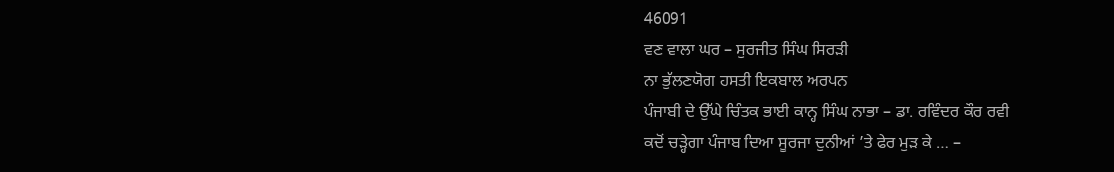46091
ਵਣ ਵਾਲਾ ਘਰ – ਸੁਰਜੀਤ ਸਿੰਘ ਸਿਰੜੀ
ਨਾ ਭੁੱਲਣਯੋਗ ਹਸਤੀ ਇਕਬਾਲ ਅਰਪਨ
ਪੰਜਾਬੀ ਦੇ ਉੱਘੇ ਚਿੰਤਕ ਭਾਈ ਕਾਨ੍ਹ ਸਿੰਘ ਨਾਭਾ – ਡਾ. ਰਵਿੰਦਰ ਕੌਰ ਰਵੀ
ਕਦੋਂ ਚੜ੍ਹੇਗਾ ਪੰਜਾਬ ਦਿਆ ਸੂਰਜਾ ਦੁਨੀਆਂ ’ਤੇ ਫੇਰ ਮੁੜ ਕੇ … –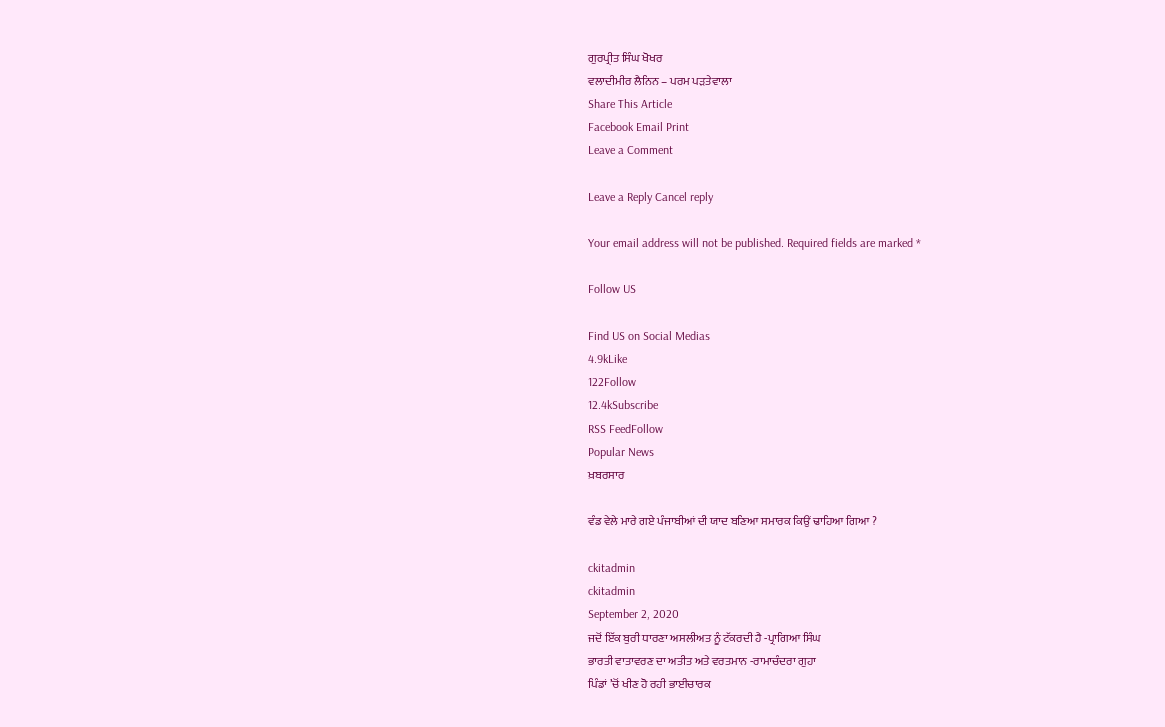ਗੁਰਪ੍ਰੀਤ ਸਿੰਘ ਖੋਖਰ
ਵਲਾਦੀਮੀਰ ਲੈਨਿਨ – ਪਰਮ ਪੜਤੇਵਾਲਾ
Share This Article
Facebook Email Print
Leave a Comment

Leave a Reply Cancel reply

Your email address will not be published. Required fields are marked *

Follow US

Find US on Social Medias
4.9kLike
122Follow
12.4kSubscribe
RSS FeedFollow
Popular News
ਖ਼ਬਰਸਾਰ

ਵੰਡ ਵੇਲੇ ਮਾਰੇ ਗਏ ਪੰਜਾਬੀਆਂ ਦੀ ਯਾਦ ਬਣਿਆ ਸਮਾਰਕ ਕਿਉਂ ਢਾਹਿਆ ਗਿਆ ?

ckitadmin
ckitadmin
September 2, 2020
ਜਦੋਂ ਇੱਕ ਬੁਰੀ ਧਾਰਣਾ ਅਸਲੀਅਤ ਨੂੰ ਟੱਕਰਦੀ ਹੈ -ਪ੍ਰਾਗਿਆ ਸਿੰਘ
ਭਾਰਤੀ ਵਾਤਾਵਰਣ ਦਾ ਅਤੀਤ ਅਤੇ ਵਰਤਮਾਨ -ਰਾਮਾਚੰਦਰਾ ਗੁਹਾ
ਪਿੰਡਾਂ ’ਚੋਂ ਖੀਣ ਹੋ ਰਹੀ ਭਾਈਚਾਰਕ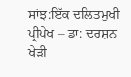ਸਾਂਝ:ਇੱਕ ਦਲਿਤਮੁਖੀ ਪ੍ਰੀਪੇਖ – ਡਾ: ਦਰਸ਼ਨ ਖੇੜੀ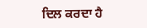ਦਿਲ ਕਰਦਾ ਹੈ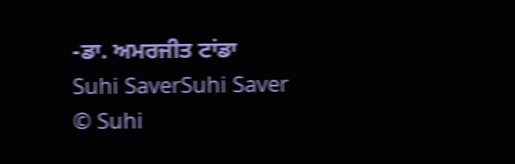-ਡਾ. ਅਮਰਜੀਤ ਟਾਂਡਾ
Suhi SaverSuhi Saver
© Suhi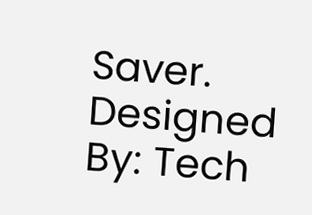Saver. Designed By: Tech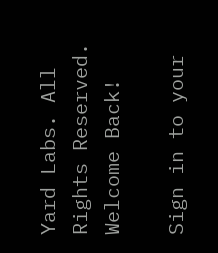Yard Labs. All Rights Reserved.
Welcome Back!

Sign in to your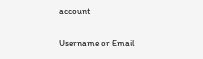account

Username or Email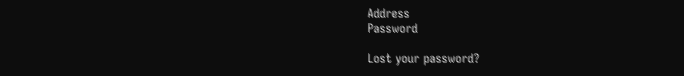Address
Password

Lost your password?